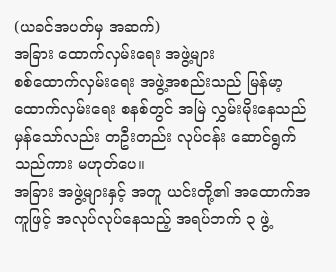(ယခင်အပတ်မှ အဆက်)
အခြား ထောက်လှမ်းရေး အဖွဲ့များ
စစ်ထောက်လှမ်းရေး အဖွဲ့အစည်းသည် မြန်မာ့ ထောက်လှမ်းရေး စနစ်တွင် အမြဲ လွှမ်းမိုးနေသည် မှန်သော်လည်း တဦးတည်း လုပ်ငန်း ဆောင်ရွက်သည်ကား မဟုတ်ပေ။
အခြား အဖွဲ့များနှင့် အတူ ယင်းတို့၏ အထောက်အကူဖြင့် အလုပ်လုပ်နေသည့် အရပ်ဘက် ၃ ဖွဲ့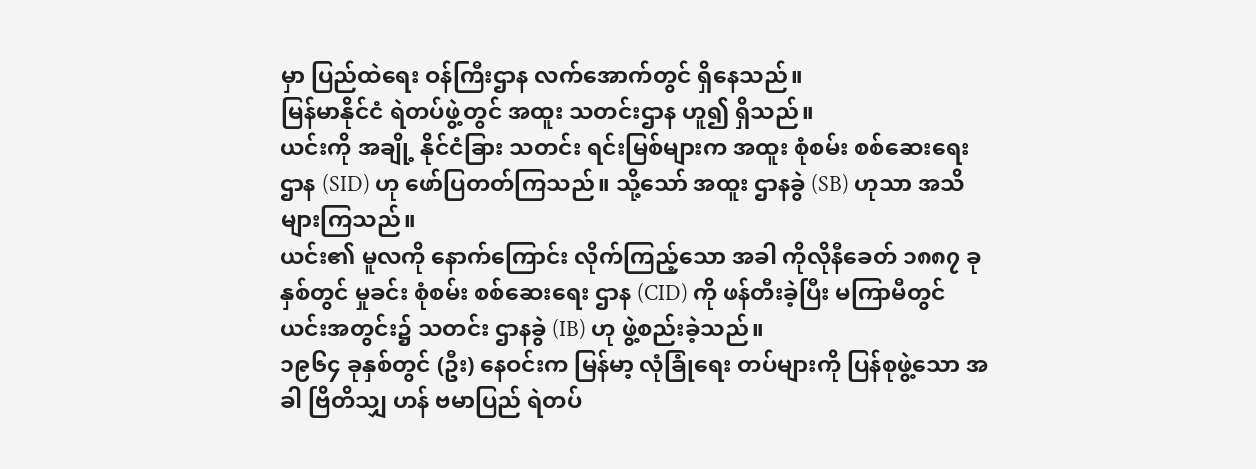မှာ ပြည်ထဲရေး ဝန်ကြီးဌာန လက်အောက်တွင် ရှိနေသည်။
မြန်မာနိုင်ငံ ရဲတပ်ဖွဲ့တွင် အထူး သတင်းဌာန ဟူ၍ ရှိသည်။
ယင်းကို အချို့ နိုင်ငံခြား သတင်း ရင်းမြစ်များက အထူး စုံစမ်း စစ်ဆေးရေး ဌာန (SID) ဟု ဖော်ပြတတ်ကြသည်။ သို့သော် အထူး ဌာနခွဲ (SB) ဟုသာ အသိများကြသည်။
ယင်း၏ မူလကို နောက်ကြောင်း လိုက်ကြည့်သော အခါ ကိုလိုနီခေတ် ၁၈၈၇ ခုနှစ်တွင် မှုခင်း စုံစမ်း စစ်ဆေးရေး ဌာန (CID) ကို ဖန်တီးခဲ့ပြီး မကြာမီတွင် ယင်းအတွင်း၌ သတင်း ဌာနခွဲ (IB) ဟု ဖွဲ့စည်းခဲ့သည်။
၁၉၆၄ ခုနှစ်တွင် (ဦး) နေဝင်းက မြန်မာ့ လုံခြုံရေး တပ်များကို ပြန်စုဖွဲ့သော အခါ ဗြိတိသျှ ဟန် ဗမာပြည် ရဲတပ်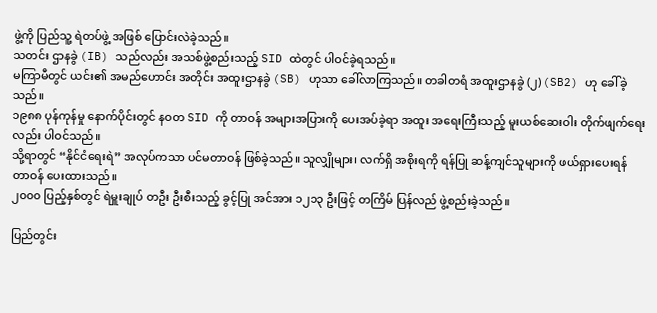ဖွဲ့ကို ပြည်သူ့ ရဲတပ်ဖွဲ့ အဖြစ် ပြောင်းလဲခဲ့သည်။
သတင်း ဌာနခွဲ (IB) သည်လည်း အသစ်ဖွဲ့စည်းသည့် SID ထဲတွင် ပါဝင်ခဲ့ရသည်။
မကြာမီတွင် ယင်း၏ အမည်ဟောင်း အတိုင်း အထူးဌာနခွဲ (SB) ဟုသာ ခေါ်လာကြသည်။ တခါတရံ အထူးဌာနခွဲ (၂) (SB2) ဟု ခေါ်ခဲ့သည်။
၁၉၈၈ ပုန်ကုန်မှု နောက်ပိုင်းတွင် နဝတ SID ကို တာဝန် အများအပြားကို ပေးအပ်ခဲ့ရာ အထူး အရေးကြီးသည့် မူးယစ်ဆေးဝါး တိုက်ဖျက်ရေးလည်း ပါဝင်သည်။
သို့ရာတွင် “နိုင်ငံရေးရဲ” အလုပ်ကသာ ပင်မတာဝန် ဖြစ်ခဲ့သည်။ သူလျှိုများ၊ လက်ရှိ အစိုးရကို ရန်ပြု ဆန့်ကျင်သူများကို ဖယ်ရှားပေးရန် တာဝန် ပေးထားသည်။
၂၀၀၀ ပြည့်နှစ်တွင် ရဲမှူးချုပ် တဦး ဦးစီးသည့် ခွင့်ပြု အင်အား ၁၂၁၃ ဦးဖြင့် တကြိမ် ပြန်လည် ဖွဲ့စည်းခဲ့သည်။

ပြည်တွင်း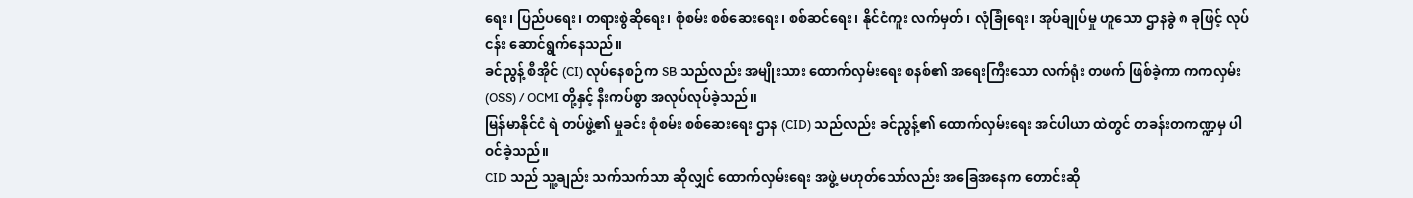ရေး၊ ပြည်ပရေး၊ တရားစွဲဆိုရေး၊ စုံစမ်း စစ်ဆေးရေး၊ စစ်ဆင်ရေး၊ နိုင်ငံကူး လက်မှတ်၊ လုံခြုံရေး၊ အုပ်ချုပ်မှု ဟူသော ဌာနခွဲ ၈ ခုဖြင့် လုပ်ငန်း ဆောင်ရွက်နေသည်။
ခင်ညွန့် စီအိုင် (CI) လုပ်နေစဉ်က SB သည်လည်း အမျိုးသား ထောက်လှမ်းရေး စနစ်၏ အရေးကြီးသော လက်ရုံး တဖက် ဖြစ်ခဲ့ကာ ကကလှမ်း (OSS) / OCMI တို့နှင့် နီးကပ်စွာ အလုပ်လုပ်ခဲ့သည်။
မြန်မာနိုင်ငံ ရဲ တပ်ဖွဲ့၏ မှုခင်း စုံစမ်း စစ်ဆေးရေး ဌာန (CID) သည်လည်း ခင်ညွန့်၏ ထောက်လှမ်းရေး အင်ပါယာ ထဲတွင် တခန်းတကဏ္ဍမှ ပါဝင်ခဲ့သည်။
CID သည် သူ့ချည်း သက်သက်သာ ဆိုလျှင် ထောက်လှမ်းရေး အဖွဲ့ မဟုတ်သော်လည်း အခြေအနေက တောင်းဆို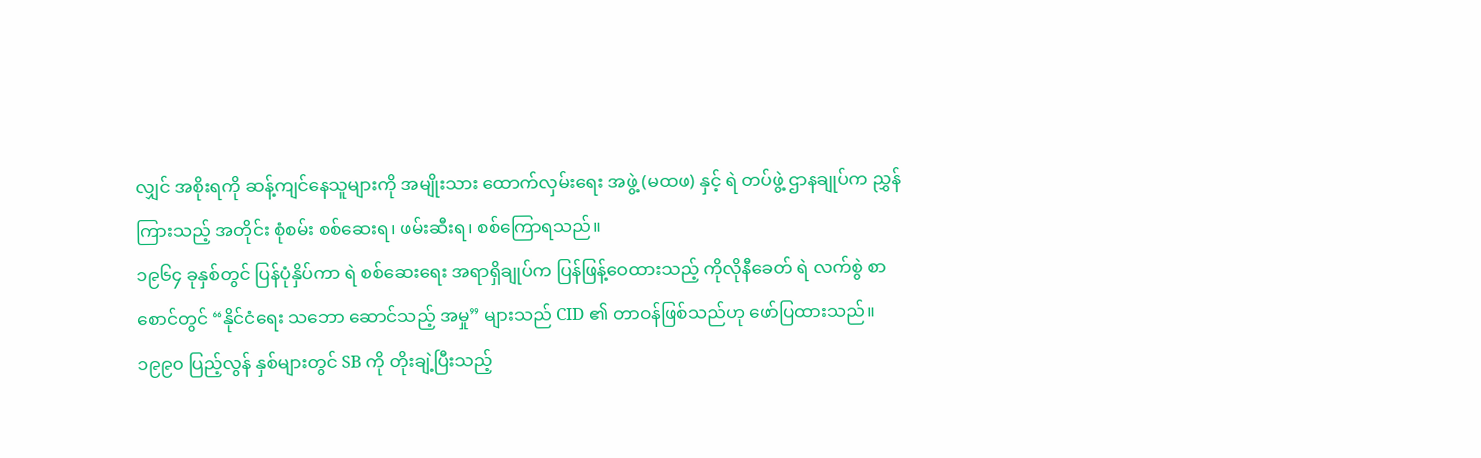လျှင် အစိုးရကို ဆန့်ကျင်နေသူများကို အမျိုးသား ထောက်လှမ်းရေး အဖွဲ့ (မထဖ) နှင့် ရဲ တပ်ဖွဲ့ ဌာနချုပ်က ညွှန်ကြားသည့် အတိုင်း စုံစမ်း စစ်ဆေးရ၊ ဖမ်းဆီးရ၊ စစ်ကြောရသည်။
၁၉၆၄ ခုနှစ်တွင် ပြန်ပုံနှိပ်ကာ ရဲ စစ်ဆေးရေး အရာရှိချုပ်က ပြန်ဖြန့်ဝေထားသည့် ကိုလိုနီခေတ် ရဲ လက်စွဲ စာစောင်တွင် “နိုင်ငံရေး သဘော ဆောင်သည့် အမှု” များသည် CID ၏ တာဝန်ဖြစ်သည်ဟု ဖော်ပြထားသည်။
၁၉၉၀ ပြည့်လွန် နှစ်များတွင် SB ကို တိုးချဲ့ပြီးသည့်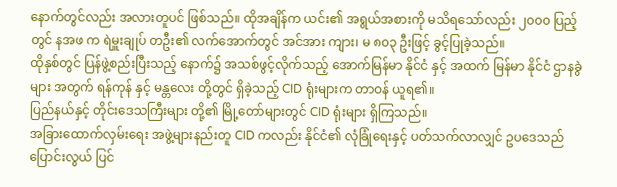နောက်တွင်လည်း အလားတူပင် ဖြစ်သည်။ ထိုအချိန်က ယင်း၏ အရွယ်အစားကို မသိရသော်လည်း ၂၀၀၀ ပြည့်တွင် နအဖ က ရဲမှူးချုပ် တဦး၏ လက်အောက်တွင် အင်အား ကျား၊ မ ၈၀၃ ဦးဖြင့် ခွင့်ပြုခဲ့သည်။
ထိုနှစ်တွင် ပြန်ဖွဲ့စည်းပြီးသည့် နောက်၌ အသစ်ဖွင့်လိုက်သည့် အောက်မြန်မာ နိုင်ငံ နှင့် အထက် မြန်မာ နိုင်ငံ ဌာနခွဲများ အတွက် ရန်ကုန် နှင့် မန္တလေး တို့တွင် ရှိခဲ့သည့် CID ရုံးများက တာဝန် ယူရ၏။
ပြည်နယ်နှင့် တိုင်းဒေသကြီးများ တို့၏ မြို့တော်များတွင် CID ရုံးများ ရှိကြသည်။
အခြားထောက်လှမ်းရေး အဖွဲ့များနည်းတူ CID ကလည်း နိုင်ငံ၏ လုံခြုံရေးနှင့် ပတ်သက်လာလျှင် ဥပဒေသည် ပြောင်းလွယ် ပြင်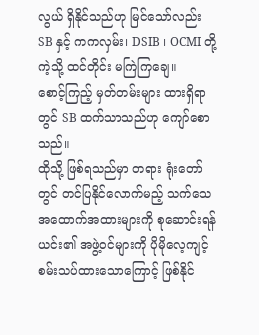လွယ် ရှိနိုင်သည်ဟု မြင်သော်လည်း SB နှင့် ကကလှမ်း၊ DSIB ၊ OCMI တို့ကဲ့သို့ ထင်တိုင်း မကြဲကြချေ။
စောင့်ကြည့် မှတ်တမ်းများ ထားရှိရာတွင် SB ထက်သာသည်ဟု ကျော်စောသည်။
ထိုသို့ ဖြစ်ရသည်မှာ တရား ရုံးတော်တွင် တင်ပြနိုင်လောက်မည့် သက်သေ အထောက်အထားများကို စုဆောင်းရန် ယင်း၏ အဖွဲ့ဝင်များကို ပိုမိုလေ့ကျင့် စမ်းသပ်ထားသောကြောင့် ဖြစ်နိုင်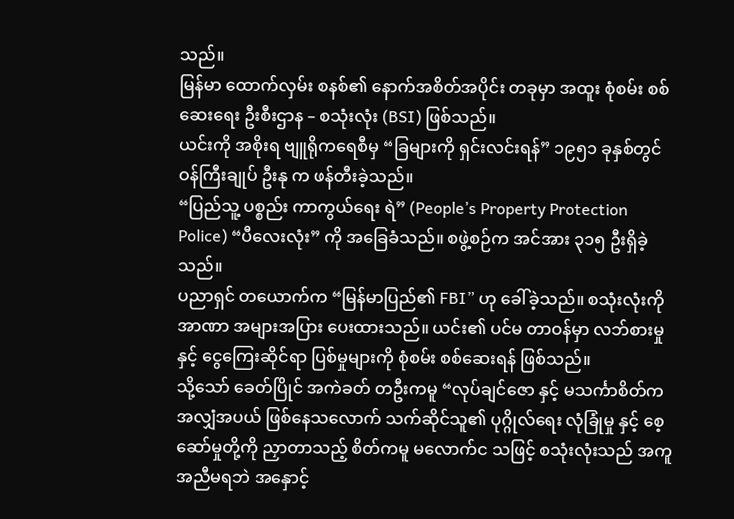သည်။
မြန်မာ ထောက်လှမ်း စနစ်၏ နောက်အစိတ်အပိုင်း တခုမှာ အထူး စုံစမ်း စစ်ဆေးရေး ဦးစီးဌာန – စသုံးလုံး (BSI) ဖြစ်သည်။
ယင်းကို အစိုးရ ဗျူရိုကရေစီမှ “ခြများကို ရှင်းလင်းရန်” ၁၉၅၁ ခုနှစ်တွင် ဝန်ကြီးချုပ် ဦးနု က ဖန်တီးခဲ့သည်။
“ပြည်သူ့ ပစ္စည်း ကာကွယ်ရေး ရဲ” (People’s Property Protection Police) “ပီလေးလုံး” ကို အခြေခံသည်။ စဖွဲ့စဉ်က အင်အား ၃၁၅ ဦးရှိခဲ့သည်။
ပညာရှင် တယောက်က “မြန်မာပြည်၏ FBI” ဟု ခေါ်ခဲ့သည်။ စသုံးလုံးကို အာဏာ အများအပြား ပေးထားသည်။ ယင်း၏ ပင်မ တာဝန်မှာ လဘ်စားမှု နှင့် ငွေကြေးဆိုင်ရာ ပြစ်မှုများကို စုံစမ်း စစ်ဆေးရန် ဖြစ်သည်။
သို့သော် ခေတ်ပြိုင် အကဲခတ် တဦးကမူ “လုပ်ချင်ဇော နှင့် မသင်္ကာစိတ်က အလျှံအပယ် ဖြစ်နေသလောက် သက်ဆိုင်သူ၏ ပုဂ္ဂိုလ်ရေး လုံခြုံမှု နှင့် စေ့ဆော်မှုတို့ကို ညှာတာသည့် စိတ်ကမူ မလောက်င သဖြင့် စသုံးလုံးသည် အကူအညီမရဘဲ အနှောင့်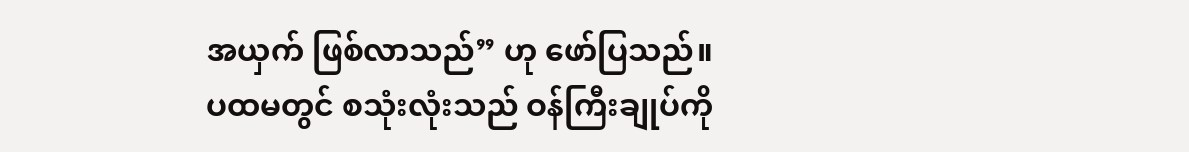အယှက် ဖြစ်လာသည်” ဟု ဖော်ပြသည်။
ပထမတွင် စသုံးလုံးသည် ဝန်ကြီးချုပ်ကို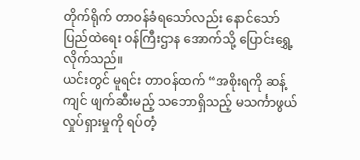တိုက်ရိုက် တာဝန်ခံရသော်လည်း နောင်သော် ပြည်ထဲရေး ဝန်ကြီးဌာန အောက်သို့ ပြောင်းရွှေ့လိုက်သည်။
ယင်းတွင် မူရင်း တာဝန်ထက် “အစိုးရကို ဆန့်ကျင် ဖျက်ဆီးမည့် သဘောရှိသည့် မသင်္ကာဖွယ် လှုပ်ရှားမှုကို ရပ်တံ့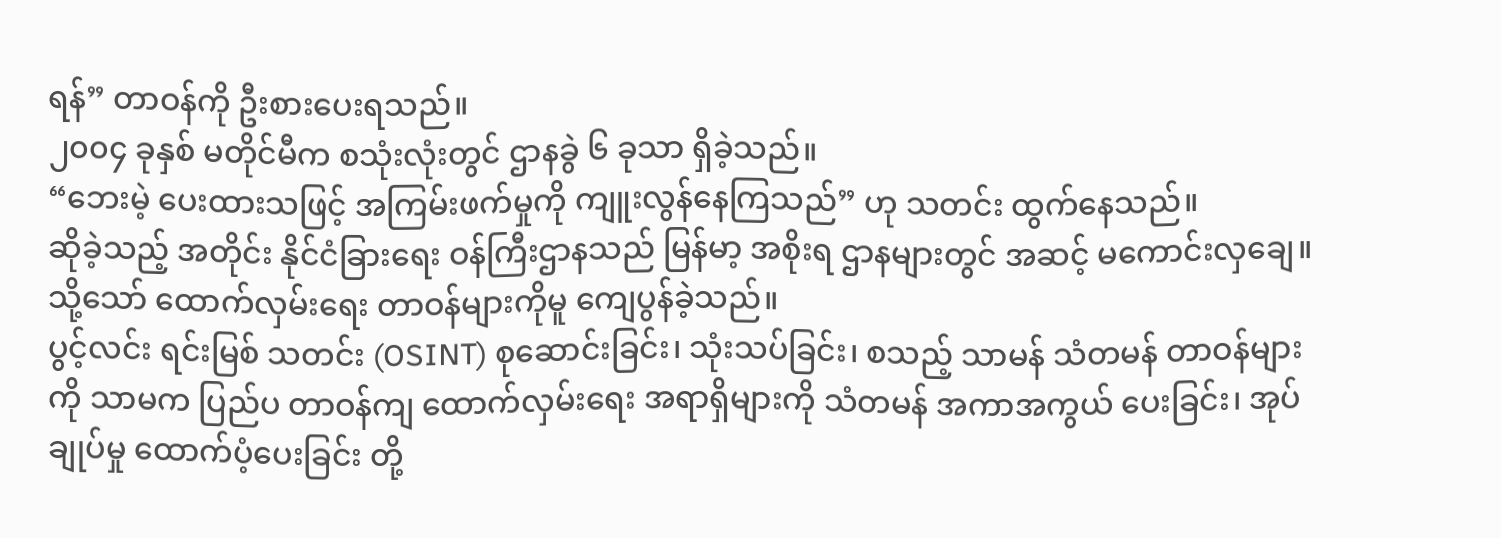ရန်” တာဝန်ကို ဦးစားပေးရသည်။
၂၀၀၄ ခုနှစ် မတိုင်မီက စသုံးလုံးတွင် ဌာနခွဲ ၆ ခုသာ ရှိခဲ့သည်။
“ဘေးမဲ့ ပေးထားသဖြင့် အကြမ်းဖက်မှုကို ကျူးလွန်နေကြသည်” ဟု သတင်း ထွက်နေသည်။
ဆိုခဲ့သည့် အတိုင်း နိုင်ငံခြားရေး ဝန်ကြီးဌာနသည် မြန်မာ့ အစိုးရ ဌာနများတွင် အဆင့် မကောင်းလှချေ။ သို့သော် ထောက်လှမ်းရေး တာဝန်များကိုမူ ကျေပွန်ခဲ့သည်။
ပွင့်လင်း ရင်းမြစ် သတင်း (OSINT) စုဆောင်းခြင်း၊ သုံးသပ်ခြင်း၊ စသည့် သာမန် သံတမန် တာဝန်များကို သာမက ပြည်ပ တာဝန်ကျ ထောက်လှမ်းရေး အရာရှိများကို သံတမန် အကာအကွယ် ပေးခြင်း၊ အုပ်ချုပ်မှု ထောက်ပံ့ပေးခြင်း တို့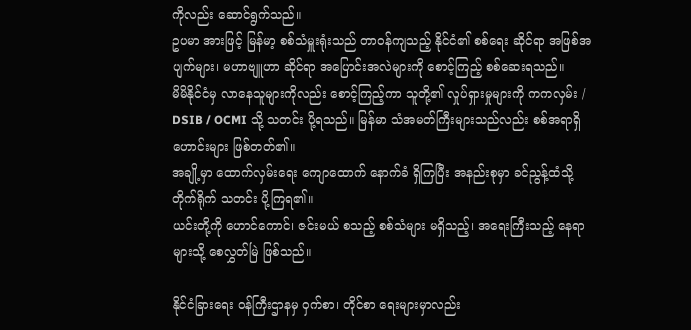ကိုလည်း ဆောင်ရွက်သည်။
ဥပမာ အားဖြင့် မြန်မာ့ စစ်သံမှူးရုံးသည် တာဝန်ကျသည့် နိုင်ငံ၏ စစ်ရေး ဆိုင်ရာ အဖြစ်အပျက်များ၊ မဟာဗျူဟာ ဆိုင်ရာ အပြောင်းအလဲများကို စောင့်ကြည့် စစ်ဆေးရသည်။
မိမိနိုင်ငံမှ လာနေသူများကိုလည်း စောင့်ကြည့်ကာ သူတို့၏ လှုပ်ရှားမှုများကို ကကလှမ်း / DSIB / OCMI သို့ သတင်း ပို့ရသည်။ မြန်မာ သံအမတ်ကြီးများသည်လည်း စစ်အရာရှိ ဟောင်းများ ဖြစ်တတ်၏။
အချို့မှာ ထောက်လှမ်းရေး ကျောထောက် နောက်ခံ ရှိကြပြီး အနည်းစုမှာ ခင်ညွန့်ထံသို့ တိုက်ရိုက် သတင်း ပို့ကြရ၏။
ယင်းတို့ကို ဟောင်ကောင်၊ ဇင်းမယ် စသည့် စစ်သံများ မရှိသည့်၊ အရေးကြီးသည့် နေရာများသို့ စေလွှတ်မြဲ ဖြစ်သည်။

နိုင်ငံခြားရေး ဝန်ကြီးဌာနမှ ဝှက်စာ၊ တိုင်စာ ရေးများမှာလည်း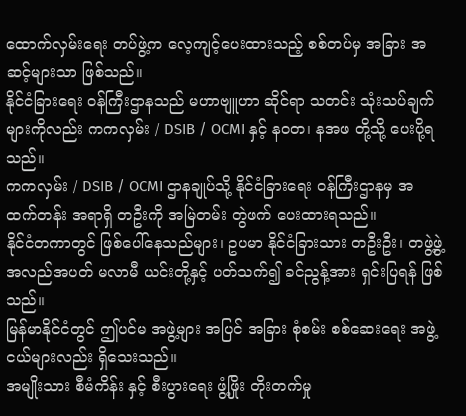ထောက်လှမ်းရေး တပ်ဖွဲ့က လေ့ကျင့်ပေးထားသည့် စစ်တပ်မှ အခြား အဆင့်များသာ ဖြစ်သည်။
နိုင်ငံခြားရေး ဝန်ကြီးဌာနသည် မဟာဗျူဟာ ဆိုင်ရာ သတင်း သုံးသပ်ချက်များကိုလည်း ကကလှမ်း / DSIB / OCMI နှင့် နဝတ၊ နအဖ တို့သို့ ပေးပို့ရသည်။
ကကလှမ်း / DSIB / OCMI ဌာနချုပ်သို့ နိုင်ငံခြားရေး ဝန်ကြီးဌာနမှ အထက်တန်း အရာရှိ တဦးကို အမြဲတမ်း တွဲဖက် ပေးထားရသည်။
နိုင်ငံတကာတွင် ဖြစ်ပေါ်နေသည်များ၊ ဥပမာ နိုင်ငံခြားသား တဦးဦး၊ တဖွဲ့ဖွဲ့ အလည်အပတ် မလာမီ ယင်းတို့နှင့် ပတ်သက်၍ ခင်ညွန့်အား ရှင်းပြရန် ဖြစ်သည်။
မြန်မာနိုင်ငံတွင် ဤပင်မ အဖွဲ့များ အပြင် အခြား စုံစမ်း စစ်ဆေးရေး အဖွဲ့ငယ်များလည်း ရှိသေးသည်။
အမျိုးသား စီမံကိန်း နှင့် စီးပွားရေး ဖွံ့ဖြိုး တိုးတက်မှု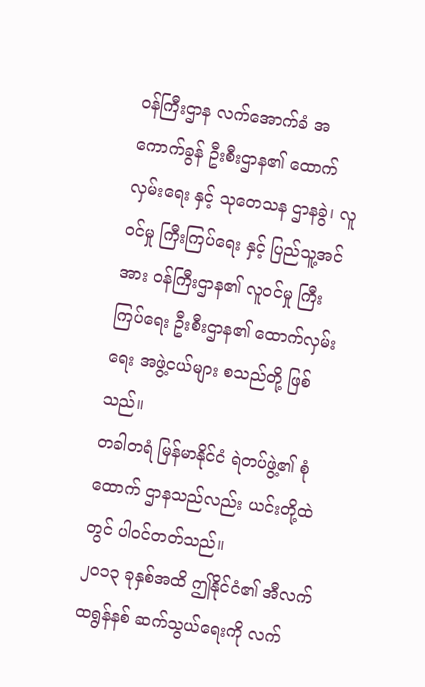ဝန်ကြီးဌာန လက်အောက်ခံ အကောက်ခွန် ဦးစီးဌာန၏ ထောက်လှမ်းရေး နှင့် သုတေသန ဌာနခွဲ၊ လူဝင်မှု ကြီးကြပ်ရေး နှင့် ပြည်သူ့အင်အား ဝန်ကြီးဌာန၏ လူဝင်မှု ကြီးကြပ်ရေး ဦးစီးဌာန၏ ထောက်လှမ်းရေး အဖွဲ့ငယ်များ စသည်တို့ ဖြစ်သည်။
တခါတရံ မြန်မာနိုင်ငံ ရဲတပ်ဖွဲ့၏ စုံထောက် ဌာနသည်လည်း ယင်းတို့ထဲတွင် ပါဝင်တတ်သည်။
၂၀၁၃ ခုနှစ်အထိ ဤနိုင်ငံ၏ အီလက်ထရွန်နစ် ဆက်သွယ်ရေးကို လက်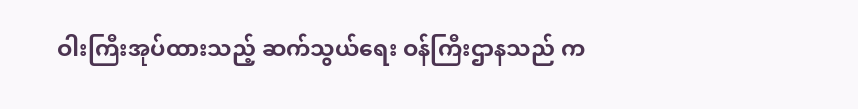ဝါးကြီးအုပ်ထားသည့် ဆက်သွယ်ရေး ဝန်ကြီးဌာနသည် က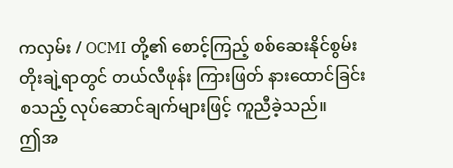ကလှမ်း / OCMI တို့၏ စောင့်ကြည့် စစ်ဆေးနိုင်စွမ်း တိုးချဲ့ရာတွင် တယ်လီဖုန်း ကြားဖြတ် နားထောင်ခြင်း စသည့် လုပ်ဆောင်ချက်များဖြင့် ကူညီခဲ့သည်။
ဤအ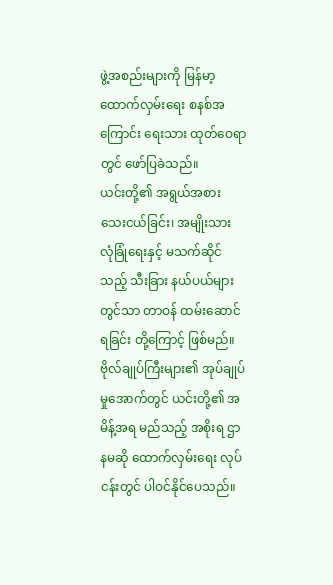ဖွဲ့အစည်းများကို မြန်မာ့ ထောက်လှမ်းရေး စနစ်အကြောင်း ရေးသား ထုတ်ဝေရာတွင် ဖော်ပြခဲသည်။
ယင်းတို့၏ အရွယ်အစား သေးငယ်ခြင်း၊ အမျိုးသား လုံခြုံရေးနှင့် မသက်ဆိုင်သည့် သီးခြား နယ်ပယ်များတွင်သာ တာဝန် ထမ်းဆောင်ရခြင်း တို့ကြောင့် ဖြစ်မည်။
ဗိုလ်ချုပ်ကြီးများ၏ အုပ်ချုပ်မှုအောက်တွင် ယင်းတို့၏ အမိန့်အရ မည်သည့် အစိုးရ ဌာနမဆို ထောက်လှမ်းရေး လုပ်ငန်းတွင် ပါဝင်နိုင်ပေသည်။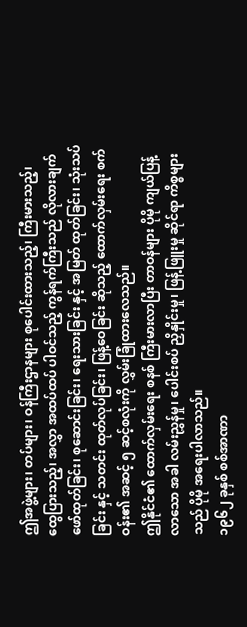ဤအဖွဲ့များ၊ တပ်များ၊ ဝန်ကြီးဌာနများ စုပေါင်းထားသည့်၊ ကြီးမားသည့်၊ ထွေပြားသည့်၊ အလွှာ အထပ်ထပ် ပါဝင်သည့် ကွန်ရက်ကြီးသည် လိုလားချက် ဖော်ထုတ်ခြင်း၊ စုဆောင်းခြင်း၊ ရေးသားခြင်း နှင့် အမြတ် ထုတ်ခြင်း၊ သုံးသပ်ခြင်း နှင့် သတင်း ထုတ်လုပ်ခြင်း၊ ဖြန့်ဝေခြင်း ဆိုသည့် ထောက်လှမ်းရေး စက်ဝန်း၏ အဆင့် ၅ ဆင့်စလုံးကို လွှမ်းခြုံထားလေသည်။
ဤနိုင်ငံ၏ ထောက်လှမ်းရေး စနစ် ကြီးမားလာပြီး တာဝန်များ ပိုမို ကျယ်ပြန့်လာသော အခါ လမ်းညွှန်မှု၊ ပေါင်းစပ် ညှိနှိုင်းမှု၊ ဖြန့်ဖြူးမှု ဆိုင်ရာ ကိစ္စများသည် ပိုမို အရေးပါလာသည်။
၁၉၆၂ ခုနှစ် စစ်အာဏာ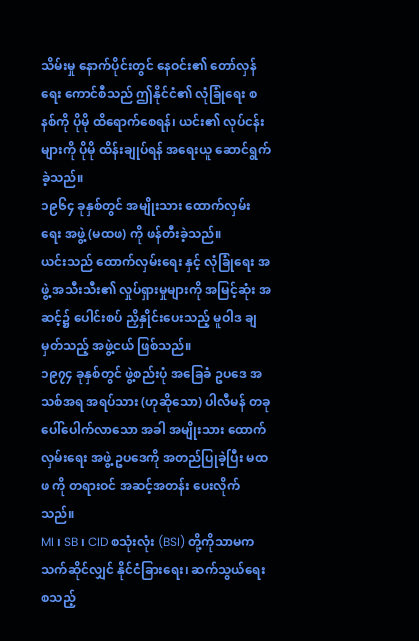သိမ်းမှု နောက်ပိုင်းတွင် နေဝင်း၏ တော်လှန်ရေး ကောင်စီသည် ဤနိုင်ငံ၏ လုံခြုံရေး စနစ်ကို ပိုမို ထိရောက်စေရန်၊ ယင်း၏ လုပ်ငန်းများကို ပိုမို ထိန်းချုပ်ရန် အရေးယူ ဆောင်ရွက်ခဲ့သည်။
၁၉၆၄ ခုနှစ်တွင် အမျိုးသား ထောက်လှမ်းရေး အဖွဲ့ (မထဖ) ကို ဖန်တီးခဲ့သည်။
ယင်းသည် ထောက်လှမ်းရေး နှင့် လုံခြုံရေး အဖွဲ့ အသီးသီး၏ လှုပ်ရှားမှုများကို အမြင့်ဆုံး အဆင့်၌ ပေါင်းစပ် ညှိနှိုင်းပေးသည့် မူဝါဒ ချမှတ်သည့် အဖွဲ့ငယ် ဖြစ်သည်။
၁၉၇၄ ခုနှစ်တွင် ဖွဲ့စည်းပုံ အခြေခံ ဥပဒေ အသစ်အရ အရပ်သား (ဟုဆိုသော) ပါလီမန် တခု ပေါ်ပေါက်လာသော အခါ အမျိုးသား ထောက်လှမ်းရေး အဖွဲ့ ဥပဒေကို အတည်ပြုခဲ့ပြီး မထဖ ကို တရားဝင် အဆင့်အတန်း ပေးလိုက်သည်။
MI ၊ SB ၊ CID စသုံးလုံး (BSI) တို့ကိုသာမက သက်ဆိုင်လျှင် နိုင်ငံခြားရေး၊ ဆက်သွယ်ရေး စသည့်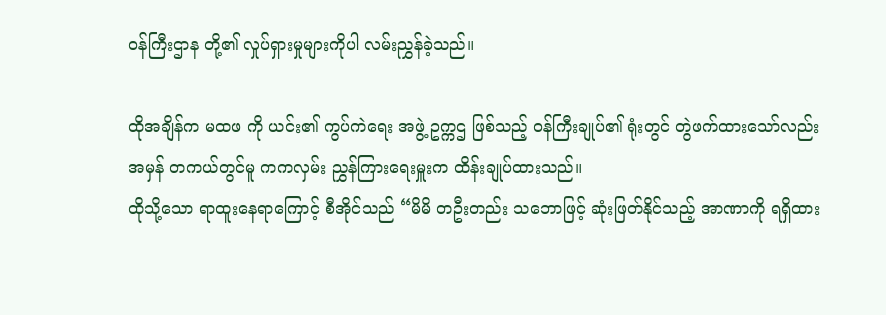ဝန်ကြီးဌာန တို့၏ လှုပ်ရှားမှုများကိုပါ လမ်းညွှန်ခဲ့သည်။

ထိုအချိန်က မထဖ ကို ယင်း၏ ကွပ်ကဲရေး အဖွဲ့ ဥက္ကဌ ဖြစ်သည့် ဝန်ကြီးချုပ်၏ ရုံးတွင် တွဲဖက်ထားသော်လည်း အမှန် တကယ်တွင်မူ ကကလှမ်း ညွှန်ကြားရေးမှူးက ထိန်းချုပ်ထားသည်။
ထိုသို့သော ရာထူးနေရာကြောင့် စီအိုင်သည် “မိမိ တဦးတည်း သဘောဖြင့် ဆုံးဖြတ်နိုင်သည့် အာဏာကို ရရှိထား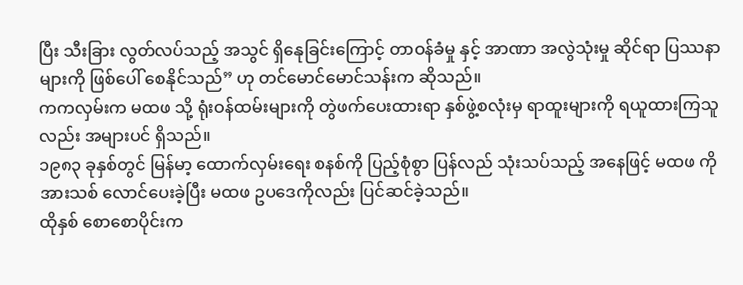ပြီး သီးခြား လွတ်လပ်သည့် အသွင် ရှိနေုခြင်းကြောင့် တာဝန်ခံမှု နှင့် အာဏာ အလွဲသုံးမှု ဆိုင်ရာ ပြဿနာများကို ဖြစ်ပေါ် စေနိုင်သည်” ဟု တင်မောင်မောင်သန်းက ဆိုသည်။
ကကလှမ်းက မထဖ သို့ ရုံးဝန်ထမ်းများကို တွဲဖက်ပေးထားရာ နှစ်ဖွဲ့စလုံးမှ ရာထူးများကို ရယူထားကြသူလည်း အများပင် ရှိသည်။
၁၉၈၃ ခုနှစ်တွင် မြန်မာ့ ထောက်လှမ်းရေး စနစ်ကို ပြည့်စုံစွာ ပြန်လည် သုံးသပ်သည့် အနေဖြင့် မထဖ ကို အားသစ် လောင်ပေးခဲ့ပြီး မထဖ ဥပဒေကိုလည်း ပြင်ဆင်ခဲ့သည်။
ထိုနှစ် စောစောပိုင်းက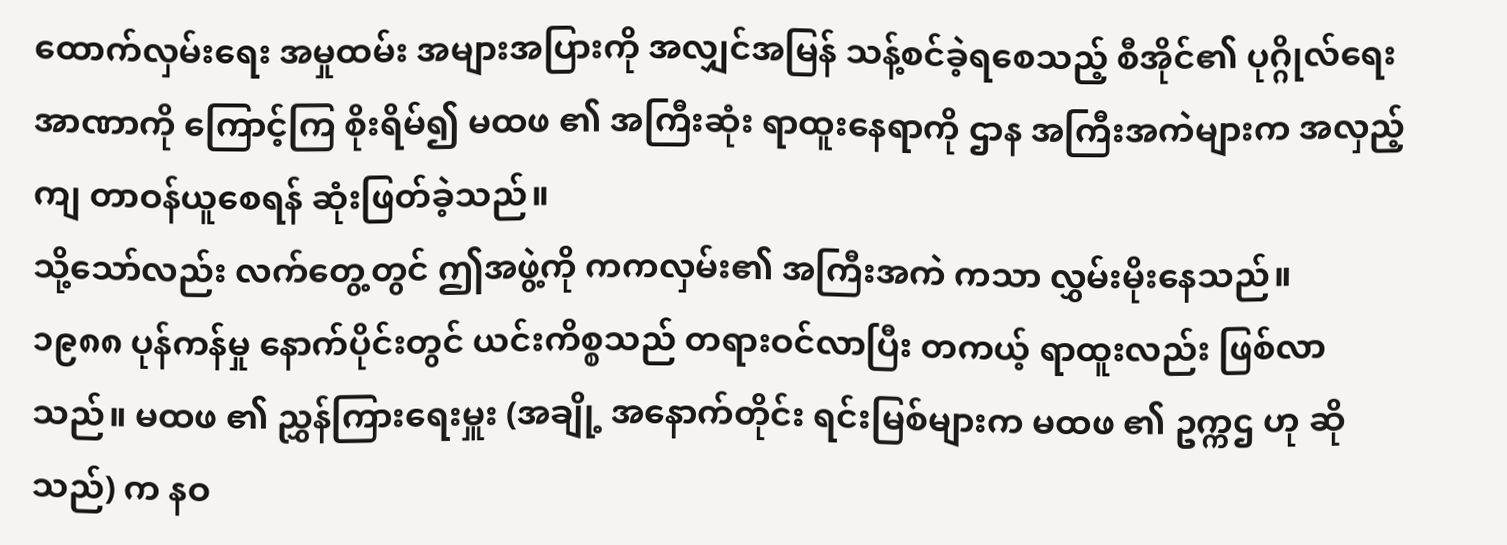ထောက်လှမ်းရေး အမှုထမ်း အများအပြားကို အလျှင်အမြန် သန့်စင်ခဲ့ရစေသည့် စီအိုင်၏ ပုဂ္ဂိုလ်ရေး အာဏာကို ကြောင့်ကြ စိုးရိမ်၍ မထဖ ၏ အကြီးဆုံး ရာထူးနေရာကို ဌာန အကြီးအကဲများက အလှည့်ကျ တာဝန်ယူစေရန် ဆုံးဖြတ်ခဲ့သည်။
သို့သော်လည်း လက်တွေ့တွင် ဤအဖွဲ့ကို ကကလှမ်း၏ အကြီးအကဲ ကသာ လွှမ်းမိုးနေသည်။
၁၉၈၈ ပုန်ကန်မှု နောက်ပိုင်းတွင် ယင်းကိစ္စသည် တရားဝင်လာပြီး တကယ့် ရာထူးလည်း ဖြစ်လာသည်။ မထဖ ၏ ညွှန်ကြားရေးမှူး (အချို့ အနောက်တိုင်း ရင်းမြစ်များက မထဖ ၏ ဥက္ကဌ ဟု ဆိုသည်) က နဝ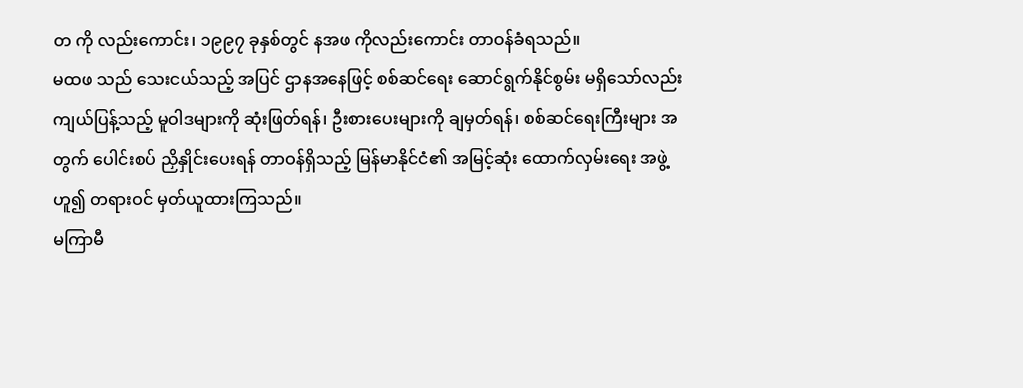တ ကို လည်းကောင်း၊ ၁၉၉၇ ခုနှစ်တွင် နအဖ ကိုလည်းကောင်း တာဝန်ခံရသည်။
မထဖ သည် သေးငယ်သည့် အပြင် ဌာနအနေဖြင့် စစ်ဆင်ရေး ဆောင်ရွက်နိုင်စွမ်း မရှိသော်လည်း ကျယ်ပြန့်သည့် မူဝါဒများကို ဆုံးဖြတ်ရန်၊ ဦးစားပေးများကို ချမှတ်ရန်၊ စစ်ဆင်ရေးကြီးများ အတွက် ပေါင်းစပ် ညှိနှိုင်းပေးရန် တာဝန်ရှိသည့် မြန်မာနိုင်ငံ၏ အမြင့်ဆုံး ထောက်လှမ်းရေး အဖွဲ့ ဟူ၍ တရားဝင် မှတ်ယူထားကြသည်။
မကြာမီ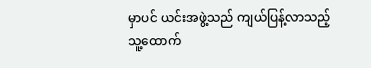မှာပင် ယင်းအဖွဲ့သည် ကျယ်ပြန့်လာသည့် သူ့ထောက်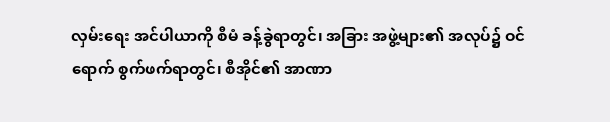လှမ်းရေး အင်ပါယာကို စီမံ ခန့်ခွဲရာတွင်၊ အခြား အဖွဲ့များ၏ အလုပ်၌ ဝင်ရောက် စွက်ဖက်ရာတွင်၊ စီအိုင်၏ အာဏာ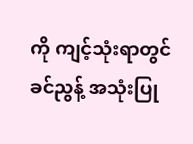ကို ကျင့်သုံးရာတွင် ခင်ညွန့် အသုံးပြု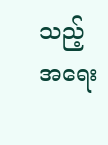သည့် အရေး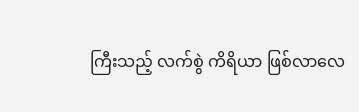ကြီးသည့် လက်စွဲ ကိရိယာ ဖြစ်လာလေ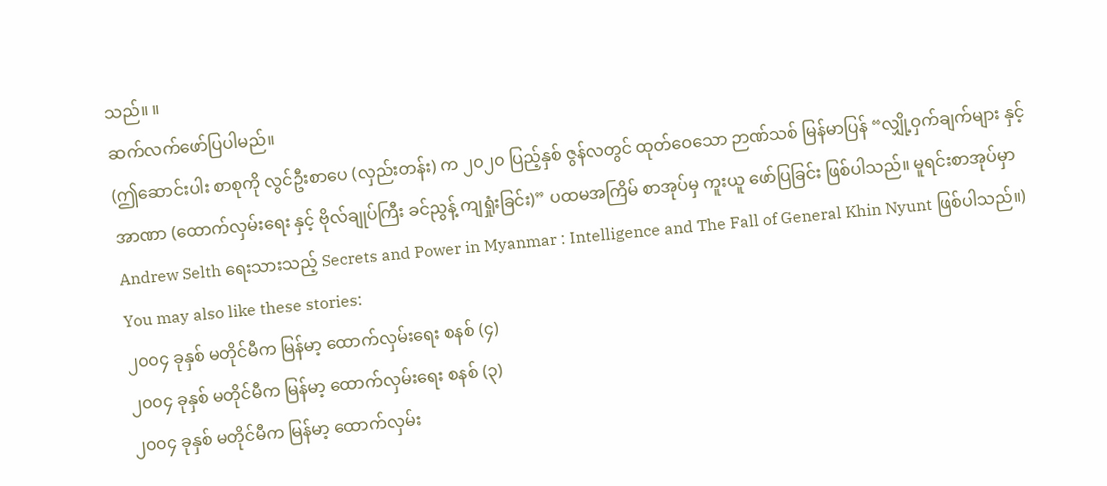သည်။ ။
ဆက်လက်ဖော်ပြပါမည်။
(ဤဆောင်းပါး စာစုကို လွင်ဦးစာပေ (လှည်းတန်း) က ၂၀၂၀ ပြည့်နှစ် ဇွန်လတွင် ထုတ်ဝေသော ဉာဏ်သစ် မြန်မာပြန် “လျှို့ဝှက်ချက်များ နှင့် အာဏာ (ထောက်လှမ်းရေး နှင့် ဗိုလ်ချုပ်ကြီး ခင်ညွန့် ကျရှုံးခြင်း)” ပထမအကြိမ် စာအုပ်မှ ကူးယူ ဖော်ပြခြင်း ဖြစ်ပါသည်။ မူရင်းစာအုပ်မှာ Andrew Selth ရေးသားသည့် Secrets and Power in Myanmar : Intelligence and The Fall of General Khin Nyunt ဖြစ်ပါသည်။)
You may also like these stories:
၂၀၀၄ ခုနှစ် မတိုင်မီက မြန်မာ့ ထောက်လှမ်းရေး စနစ် (၄)
၂၀၀၄ ခုနှစ် မတိုင်မီက မြန်မာ့ ထောက်လှမ်းရေး စနစ် (၃)
၂၀၀၄ ခုနှစ် မတိုင်မီက မြန်မာ့ ထောက်လှမ်း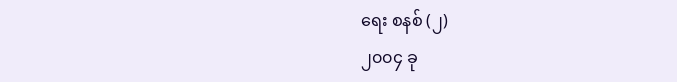ရေး စနစ် (၂)
၂၀၀၄ ခု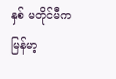နှစ် မတိုင်မီက မြန်မာ့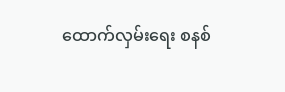ထောက်လှမ်းရေး စနစ်